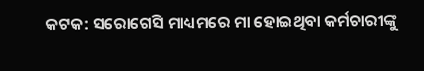କଟକ: ସରୋଗେସି ମାଧ୍ୟମରେ ମା ହୋଇଥିବା କର୍ମଚାରୀଙ୍କୁ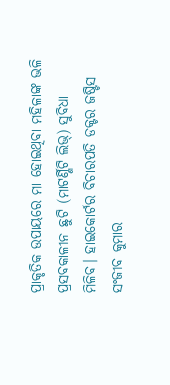ପ୍ରାକୃତିକ ଉପାୟରେ ମା ହୋଇଥିବା ମହିଳାଙ୍କ ଭଳି ପ୍ରସବକାଳୀନ ଛୁଟି (ମାଟର୍ଣ୍ଣିଟି ଲିଭ୍) ସୁବିଧା ମିଳିବ। ହାଇକୋର୍ଟର ବିଚାରପତି ଡକ୍ଟର ଜଷ୍ଟିସ ସଂଜୀବ କୁମାର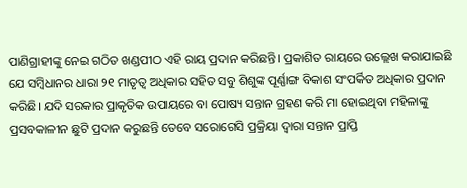ପାଣିଗ୍ରାହୀଙ୍କୁ ନେଇ ଗଠିତ ଖଣ୍ଡପୀଠ ଏହି ରାୟ ପ୍ରଦାନ କରିଛନ୍ତି। ପ୍ରକାଶିତ ରାୟରେ ଉଲ୍ଲେଖ କରାଯାଇଛି ଯେ ସମ୍ବିଧାନର ଧାରା ୨୧ ମାତୃତ୍ବ ଅଧିକାର ସହିତ ସବୁ ଶିଶୁଙ୍କ ପୂର୍ଣ୍ଣାଙ୍ଗ ବିକାଶ ସଂପର୍କିତ ଅଧିକାର ପ୍ରଦାନ କରିଛି। ଯଦି ସରକାର ପ୍ରାକୃତିକ ଉପାୟରେ ବା ପୋଷ୍ୟ ସନ୍ତାନ ଗ୍ରହଣ କରି ମା ହୋଇଥିବା ମହିଳାଙ୍କୁ ପ୍ରସବକାଳୀନ ଛୁଟି ପ୍ରଦାନ କରୁଛନ୍ତି ତେବେ ସରୋଗେସି ପ୍ରକ୍ରିୟା ଦ୍ବାରା ସନ୍ତାନ ପ୍ରାପ୍ତି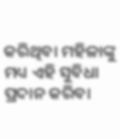କରିଥିବା ମହିଳାଙ୍କୁ ମଧ୍ୟ ଏହି ସୁବିଧା ପ୍ରଦାନ କରିବା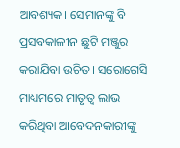ଆବଶ୍ୟକ। ସେମାନଙ୍କୁ ବି ପ୍ରସବକାଳୀନ ଛୁଟି ମଞ୍ଜୁର କରାଯିବା ଉଚିତ। ସରୋଗେସି ମାଧ୍ୟମରେ ମାତୃତ୍ବ ଲାଭ କରିଥିବା ଆବେଦନକାରୀଙ୍କୁ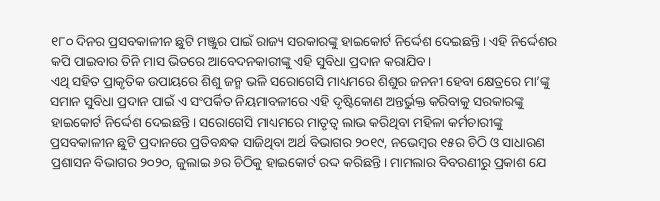୧୮୦ ଦିନର ପ୍ରସବକାଳୀନ ଛୁଟି ମଞ୍ଜୁର ପାଇଁ ରାଜ୍ୟ ସରକାରଙ୍କୁ ହାଇକୋର୍ଟ ନିର୍ଦ୍ଦେଶ ଦେଇଛନ୍ତି। ଏହି ନିର୍ଦ୍ଦେଶର କପି ପାଇବାର ତିନି ମାସ ଭିତରେ ଆବେଦନକାରୀଙ୍କୁ ଏହି ସୁବିଧା ପ୍ରଦାନ କରାଯିବ।
ଏଥି ସହିତ ପ୍ରାକୃତିକ ଉପାୟରେ ଶିଶୁ ଜନ୍ମ ଭଳି ସରୋଗେସି ମାଧ୍ୟମରେ ଶିଶୁର ଜନନୀ ହେବା କ୍ଷେତ୍ରରେ ମା’ଙ୍କୁ ସମାନ ସୁବିଧା ପ୍ରଦାନ ପାଇଁ ଏ ସଂପର୍କିତ ନିୟମାବଳୀରେ ଏହି ଦୃଷ୍ଟିକୋଣ ଅନ୍ତର୍ଭୁକ୍ତ କରିବାକୁ ସରକାରଙ୍କୁ ହାଇକୋର୍ଟ ନିର୍ଦ୍ଦେଶ ଦେଇଛନ୍ତି। ସରୋଗେସି ମାଧ୍ୟମରେ ମାତୃତ୍ବ ଲାଭ କରିଥିବା ମହିଳା କର୍ମଚାରୀଙ୍କୁ ପ୍ରସବକାଳୀନ ଛୁଟି ପ୍ରଦାନରେ ପ୍ରତିବନ୍ଧକ ସାଜିଥିବା ଅର୍ଥ ବିଭାଗର ୨୦୧୯, ନଭେମ୍ବର ୧୫ର ଚିଠି ଓ ସାଧାରଣ ପ୍ରଶାସନ ବିଭାଗର ୨୦୨୦, ଜୁଲାଇ ୬ର ଚିଠିକୁ ହାଇକୋର୍ଟ ରଦ୍ଦ କରିଛନ୍ତି। ମାମଲାର ବିବରଣୀରୁ ପ୍ରକାଶ ଯେ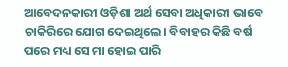ଆବେଦନକାରୀ ଓଡ଼ିଶା ଅର୍ଥ ସେବା ଅଧିକାରୀ ଭାବେ ଚାକିରିରେ ଯୋଗ ଦେଇଥିଲେ। ବିବାହର କିଛି ବର୍ଷ ପରେ ମଧ୍ୟ ସେ ମା ହୋଇ ପାରି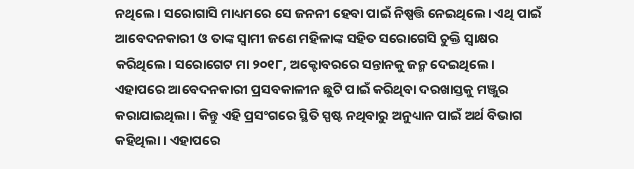ନଥିଲେ। ସରୋଗାସି ମାଧ୍ୟମରେ ସେ ଜନନୀ ହେବା ପାଇଁ ନିଷ୍ପତ୍ତି ନେଇଥିଲେ। ଏଥି ପାଇଁ ଆବେଦନକାରୀ ଓ ତାଙ୍କ ସ୍ବାମୀ ଜଣେ ମହିଳାଙ୍କ ସହିତ ସରୋଗେସି ଚୁକ୍ତି ସ୍ବାକ୍ଷର କରିଥିଲେ। ସରୋଗେଟ ମା ୨୦୧୮, ଅକ୍ଟୋବରରେ ସନ୍ତାନକୁ ଜନ୍ମ ଦେଇଥିଲେ। ଏହାପରେ ଆବେଦନକାରୀ ପ୍ରସବକାଳୀନ ଛୁଟି ପାଇଁ କରିଥିବା ଦରଖାସ୍ତକୁ ମଞ୍ଜୁର କରାଯାଇଥିଲା। କିନ୍ତୁ ଏହି ପ୍ରସଂଗରେ ସ୍ଥିତି ସ୍ପଷ୍ଟ ନଥିବାରୁ ଅନୁଧ୍ୟାନ ପାଇଁ ଅର୍ଥ ବିଭାଗ କହିଥିଲା। ଏହାପରେ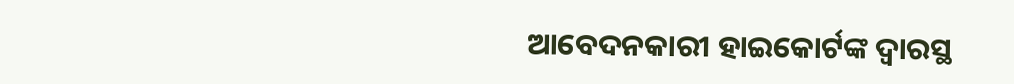ଆବେଦନକାରୀ ହାଇକୋର୍ଟଙ୍କ ଦ୍ବାରସ୍ଥ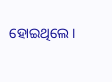ହୋଇଥିଲେ।